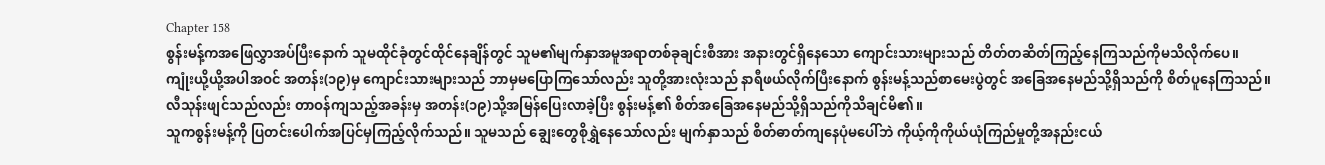Chapter 158
စွန်းမန့်ကအဖြေလွှာအပ်ပြီးနောက် သူမထိုင်ခုံတွင်ထိုင်နေချိန်တွင် သူမ၏မျက်နှာအမူအရာတစ်ခုချင်းစီအား အနားတွင်ရှိနေသော ကျောင်းသားများသည် တိတ်တဆိတ်ကြည့်နေကြသည်ကိုမသိလိုက်ပေ။
ကျုံးယို့ယို့အပါအဝင် အတန်း(၁၉)မှ ကျောင်းသားများသည် ဘာမှမပြောကြသော်လည်း သူတို့အားလုံးသည် နာရီဖယ်လိုက်ပြီးနောက် စွန်းမန့်သည်စာမေးပွဲတွင် အခြေအနေမည်သို့ရှိသည်ကို စိတ်ပူနေကြသည်။
လီသုန်းဖျင်သည်လည်း တာဝန်ကျသည့်အခန်းမှ အတန်း(၁၉)သို့အမြန်ပြေးလာခဲ့ပြီး စွန်းမန့်၏ စိတ်အခြေအနေမည်သို့ရှိသည်ကိုသိချင်မိ၏။
သူကစွန်းမန့်ကို ပြတင်းပေါက်အပြင်မှကြည့်လိုက်သည်။ သူမသည် ချွေးတွေစိုရွှဲနေသော်လည်း မျက်နှာသည် စိတ်ဓာတ်ကျနေပုံမပေါ်ဘဲ ကိုယ့်ကိုကိုယ်ယုံကြည်မှုတို့အနည်းငယ်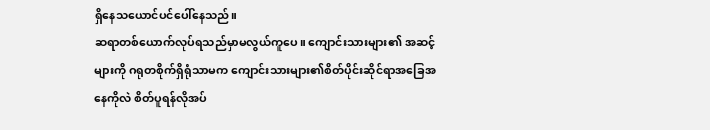ရှိနေသယောင်ပင်ပေါ်နေသည်။
ဆရာတစ်ယောက်လုပ်ရသည်မှာမလွယ်ကူပေ။ ကျောင်းသားများ၏ အဆင့်များကို ဂရုတစိုက်ရှိရုံသာမက ကျောင်းသားများ၏စိတ်ပိုင်းဆိုင်ရာအခြေအနေကိုလဲ စိတ်ပူရန်လိုအပ်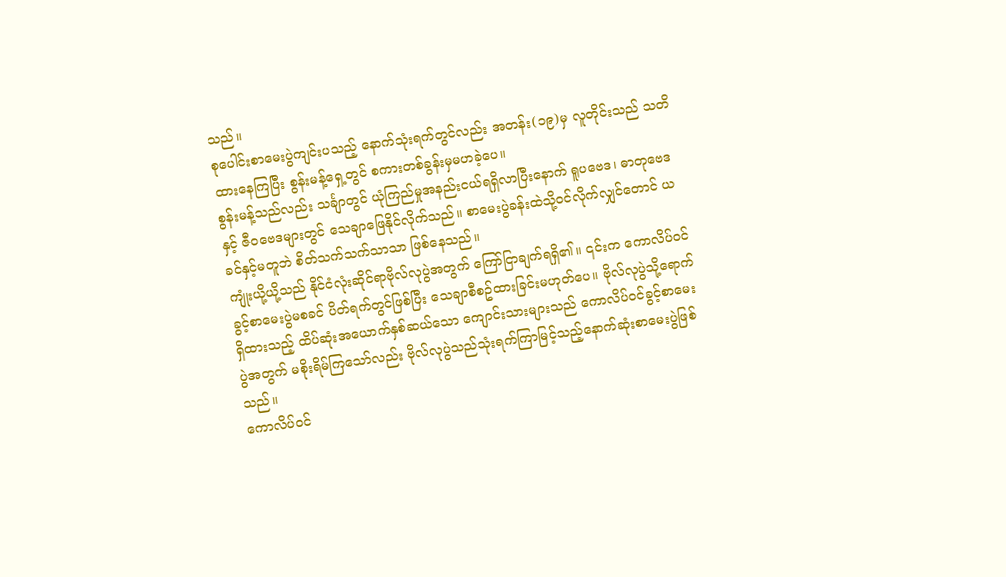သည်။
စုပေါင်းစာမေးပွဲကျင်းပသည့် နောက်သုံးရက်တွင်လည်း အတန်း(၁၉)မှ လူတိုင်းသည် သတိထားနေကြပြီး စွန်းမန့်ရှေ့တွင် စကားတစ်ခွန်းမှမဟခဲ့ပေ။
စွန်းမန့်သည်လည်း သင်္ချာတွင် ယုံကြည်မှုအနည်းငယ်ရရှိလာပြီးနောက် ရူပဗေဒ၊ ဓာတုဗေဒနှင့် ဇီဝဗေဒများတွင် သေချာဖြေနိုင်လိုက်သည်။ စာမေးပွဲခန်းထဲသို့ဝင်လိုက်လျှင်တောင် ယခင်နှင့်မတူဘဲ စိတ်သက်သက်သာသာ ဖြစ်နေသည်။
ကျုံးယို့ယို့သည် နိုင်ငံလုံးဆိုင်ရာဗိုလ်လုပွဲအတွက် ကြော်ငြာချက်ရရှိ၏။ ၎င်းက ကောလိပ်ဝင်ခွင့်စာမေးပွဲမစခင် ပိတ်ရက်တွင်ဖြစ်ပြီး သေချာစီစဥ်ထားခြင်းမဟုတ်ပေ။ ဗိုလ်လုပွဲသို့ရောက်ရှိထားသည့် ထိပ်ဆုံးအယောက်နှစ်ဆယ်သော ကျောင်းသားများသည် ကောလိပ်ဝင်ခွင့်စာမေးပွဲအတွက် မစိုးရိမ်ကြသော်လည်း ဗိုလ်လုပွဲသည်သုံးရက်ကြာမြင့်သည့်နောက်ဆုံးစာမေးပွဲဖြစ်သည်။
ကောလိပ်ဝင်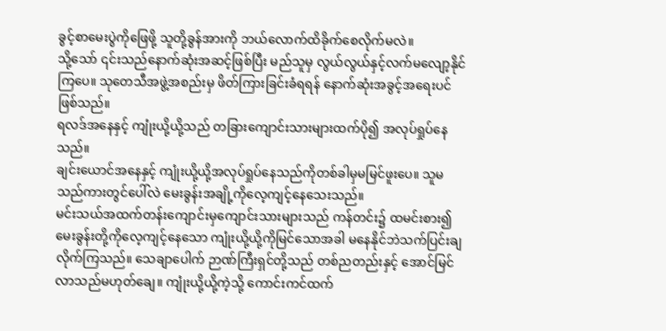ခွင့်စာမေးပွဲကိုဖြေဖို့ သူတို့ခွန်အားကို ဘယ်လောက်ထိခိုက်စေလိုက်မလဲ။
သို့သော် ၎င်းသည်နောက်ဆုံးအဆင့်ဖြစ်ပြီး မည်သူမှ လွယ်လွယ်နှင့်လက်မလျော့နိုင်ကြပေ။ သုတေသီအဖွဲ့အစည်းမှ ဖိတ်ကြားခြင်းခံရရန် နောက်ဆုံးအခွင့်အရေးပင်ဖြစ်သည်။
ရလဒ်အနေနှင့် ကျုံးယို့ယို့သည် တခြားကျောင်းသားများထက်ပို၍ အလုပ်ရှုပ်နေသည်။
ချင်းယောင်အနေနှင့် ကျုံးယို့ယို့အလုပ်ရှုပ်နေသည်ကိုတစ်ခါမှမမြင်ဖူးပေ။ သူမသည်ကားတွင်ပေါ်လဲ မေးခွန်းအချို့ကိုလေ့ကျင့်နေသေးသည်။
မင်းသယ်အထက်တန်းကျောင်းမှကျောင်းသားများသည် ကန်တင်း၌ ထမင်းစား၍ မေးခွန်းတို့ကိုလေ့ကျင့်နေသော ကျုံးယို့ယို့ကိုမြင်သောအခါ မနေနိုင်ဘဲသက်ပြင်းချလိုက်ကြသည်။ သေချာပေါက် ဉာဏ်ကြီးရှင်တို့သည် တစ်ညတည်းနှင့် အောင်မြင်လာသည်မဟုတ်ချေ။ ကျုံးယို့ယို့ကဲ့သို့ ကောင်းကင်ထက်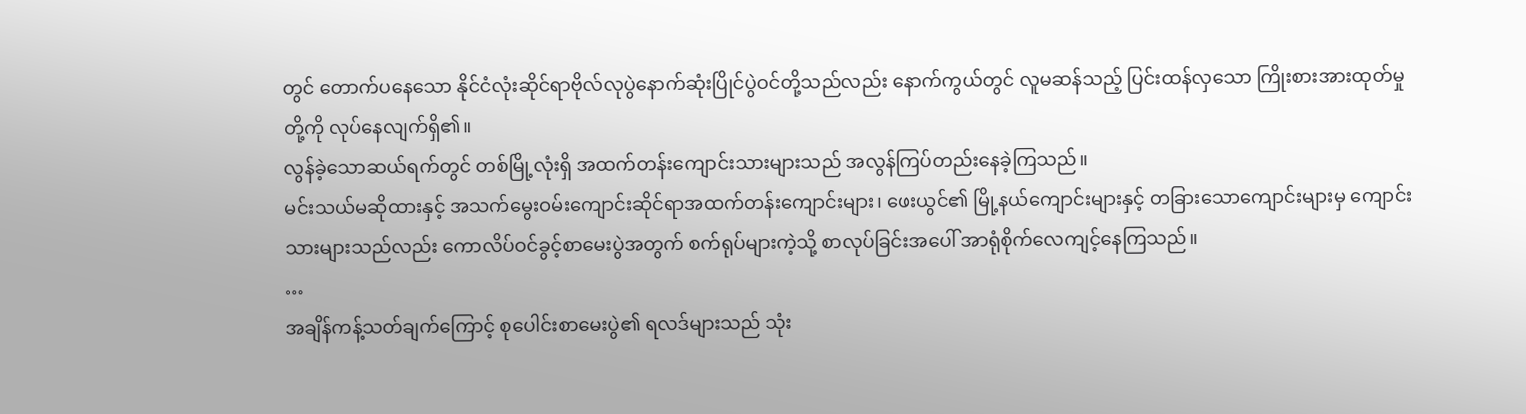တွင် တောက်ပနေသော နိုင်ငံလုံးဆိုင်ရာဗိုလ်လုပွဲနောက်ဆုံးပြိုင်ပွဲဝင်တို့သည်လည်း နောက်ကွယ်တွင် လူမဆန်သည့် ပြင်းထန်လှသော ကြိုးစားအားထုတ်မှုတို့ကို လုပ်နေလျက်ရှိ၏။
လွန်ခဲ့သောဆယ်ရက်တွင် တစ်မြို့လုံးရှိ အထက်တန်းကျောင်းသားများသည် အလွန်ကြပ်တည်းနေခဲ့ကြသည်။
မင်းသယ်မဆိုထားနှင့် အသက်မွေးဝမ်းကျောင်းဆိုင်ရာအထက်တန်းကျောင်းများ၊ ဖေးယွင်၏ မြို့နယ်ကျောင်းများနှင့် တခြားသောကျောင်းများမှ ကျောင်းသားများသည်လည်း ကောလိပ်ဝင်ခွင့်စာမေးပွဲအတွက် စက်ရုပ်များကဲ့သို့ စာလုပ်ခြင်းအပေါ် အာရုံစိုက်လေကျင့်နေကြသည်။
…
အချိန်ကန့်သတ်ချက်ကြောင့် စုပေါင်းစာမေးပွဲ၏ ရလဒ်များသည် သုံး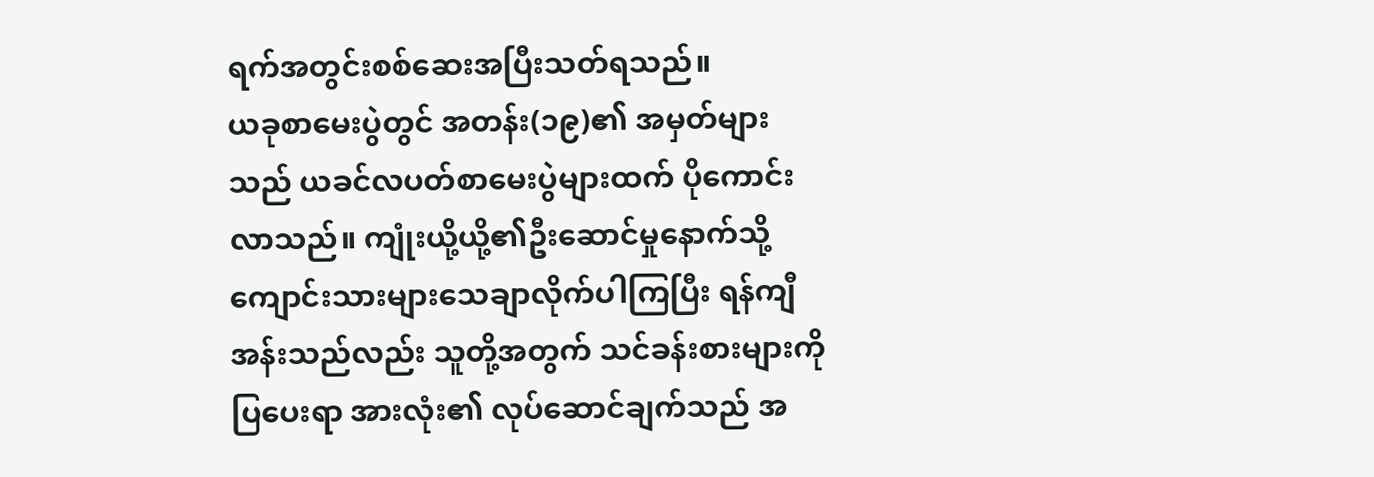ရက်အတွင်းစစ်ဆေးအပြီးသတ်ရသည်။
ယခုစာမေးပွဲတွင် အတန်း(၁၉)၏ အမှတ်များသည် ယခင်လပတ်စာမေးပွဲများထက် ပိုကောင်းလာသည်။ ကျုံးယို့ယို့၏ဦးဆောင်မှုနောက်သို့ ကျောင်းသားများသေချာလိုက်ပါကြပြီး ရန်ကျီအန်းသည်လည်း သူတို့အတွက် သင်ခန်းစားများကိုပြပေးရာ အားလုံး၏ လုပ်ဆောင်ချက်သည် အ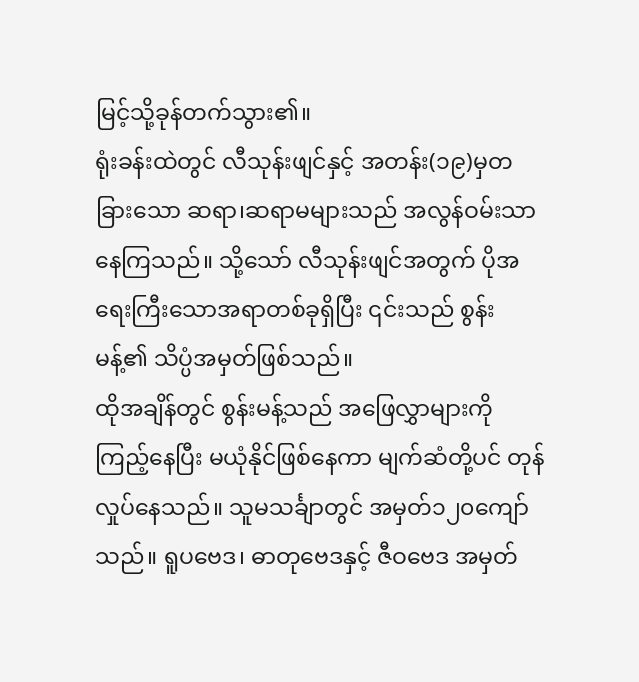မြင့်သို့ခုန်တက်သွား၏။
ရုံးခန်းထဲတွင် လီသုန်းဖျင်နှင့် အတန်း(၁၉)မှတခြားသော ဆရာ၊ဆရာမများသည် အလွန်ဝမ်းသာနေကြသည်။ သို့သော် လီသုန်းဖျင်အတွက် ပိုအရေးကြီးသောအရာတစ်ခုရှိပြီး ၎င်းသည် စွန်းမန့်၏ သိပ္ပံအမှတ်ဖြစ်သည်။
ထိုအချိန်တွင် စွန်းမန့်သည် အဖြေလွှာများကိုကြည့်နေပြီး မယုံနိုင်ဖြစ်နေကာ မျက်ဆံတို့ပင် တုန်လှုပ်နေသည်။ သူမသင်္ချာတွင် အမှတ်၁၂၀ကျော်သည်။ ရူပဗေဒ၊ ဓာတုဗေဒနှင့် ဇီဝဗေဒ အမှတ်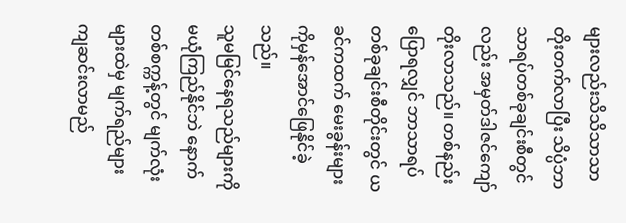များလည်းသိသိသာသာ တိုးတက်လာပြီး သိပ္ပံဘာသာရပ်တစ်ခုချင်းစီတွင်လည်း အမှတ်ဒါဇင်ကျော်တိုးလာသည်။ တစ်နည်းပြောရလျှင် ဘာသာရပ်တစ်ခုချင်းစီတိုင်းတွင် ယခင်ကထက် မေးခွန်းများကိုမှန်အောင်ဖြေနိုင်ခဲ့သည်။
သူမမြင်နေရသည်များကိုမယုံကြည်နိုင်ဘဲ နောက်တစ်စက္ကန့်တွင် မျက်လုံးများထဲမှ မျက်ရည်များကျဆင်းလာမည်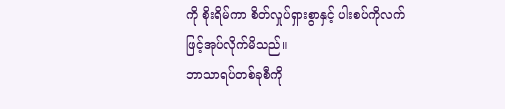ကို စိုးရိမ်ကာ စိတ်လှုပ်ရှားစွာနှင့် ပါးစပ်ကိုလက်ဖြင့်အုပ်လိုက်မိသည်။
ဘာသာရပ်တစ်ခုစီကို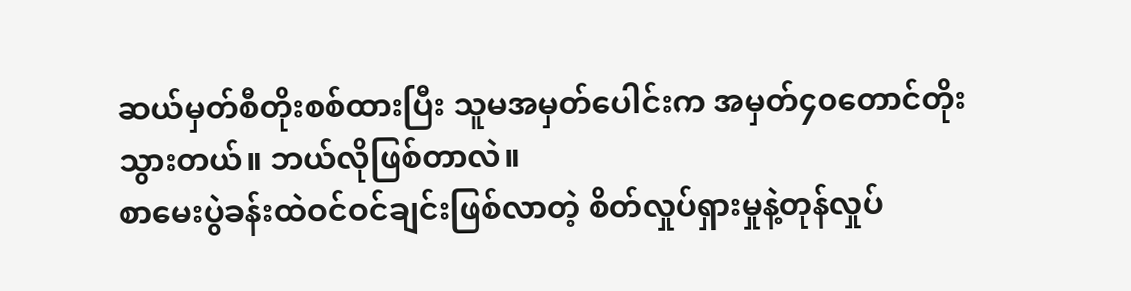ဆယ်မှတ်စီတိုးစစ်ထားပြီး သူမအမှတ်ပေါင်းက အမှတ်၄၀တောင်တိုးသွားတယ်။ ဘယ်လိုဖြစ်တာလဲ။
စာမေးပွဲခန်းထဲဝင်ဝင်ချင်းဖြစ်လာတဲ့ စိတ်လှုပ်ရှားမှုနဲ့တုန်လှုပ်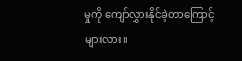မှုကို ကျော်လွှားနိုင်ခဲ့တာကြောင့်များလား။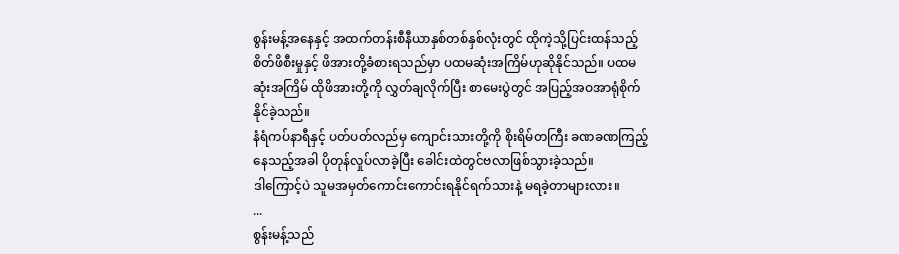စွန်းမန့်အနေနှင့် အထက်တန်းစီနီယာနှစ်တစ်နှစ်လုံးတွင် ထိုကဲ့သို့ပြင်းထန်သည့် စိတ်ဖိစီးမှုနှင့် ဖိအားတို့ခံစားရသည်မှာ ပထမဆုံးအကြိမ်ဟုဆိုနိုင်သည်။ ပထမဆုံးအကြိမ် ထိုဖိအားတို့ကို လွှတ်ချလိုက်ပြီး စာမေးပွဲတွင် အပြည့်အဝအာရုံစိုက်နိုင်ခဲ့သည်။
နံရံကပ်နာရီနှင့် ပတ်ပတ်လည်မှ ကျောင်းသားတို့ကို စိုးရိမ်တကြီး ခဏခဏကြည့်နေသည့်အခါ ပိုတုန်လှုပ်လာခဲ့ပြီး ခေါင်းထဲတွင်ဗလာဖြစ်သွားခဲ့သည်။
ဒါကြောင့်ပဲ သူမအမှတ်ကောင်းကောင်းရနိုင်ရက်သားနဲ့ မရခဲ့တာများလား။
...
စွန်းမန့်သည်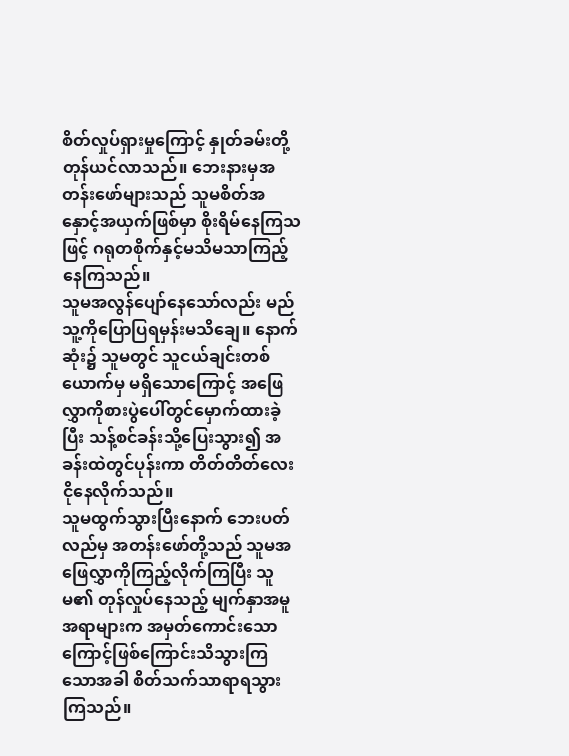စိတ်လှုပ်ရှားမှုကြောင့် နှုတ်ခမ်းတို့တုန်ယင်လာသည်။ ဘေးနားမှအတန်းဖော်များသည် သူမစိတ်အနှောင့်အယှက်ဖြစ်မှာ စိုးရိမ်နေကြသဖြင့် ဂရုတစိုက်နှင့်မသိမသာကြည့်နေကြသည်။
သူမအလွန်ပျော်နေသော်လည်း မည်သူ့ကိုပြောပြရမှန်းမသိချေ။ နောက်ဆုံး၌ သူမတွင် သူငယ်ချင်းတစ်ယောက်မှ မရှိသောကြောင့် အဖြေလွှာကိုစားပွဲပေါ်တွင်မှောက်ထားခဲ့ပြီး သန့်စင်ခန်းသို့ပြေးသွား၍ အခန်းထဲတွင်ပုန်းကာ တိတ်တိတ်လေးငိုနေလိုက်သည်။
သူမထွက်သွားပြီးနောက် ဘေးပတ်လည်မှ အတန်းဖော်တို့သည် သူမအဖြေလွှာကိုကြည့်လိုက်ကြပြီး သူမ၏ တုန်လှုပ်နေသည့် မျက်နှာအမူအရာများက အမှတ်ကောင်းသောကြောင့်ဖြစ်ကြောင်းသိသွားကြသောအခါ စိတ်သက်သာရာရသွားကြသည်။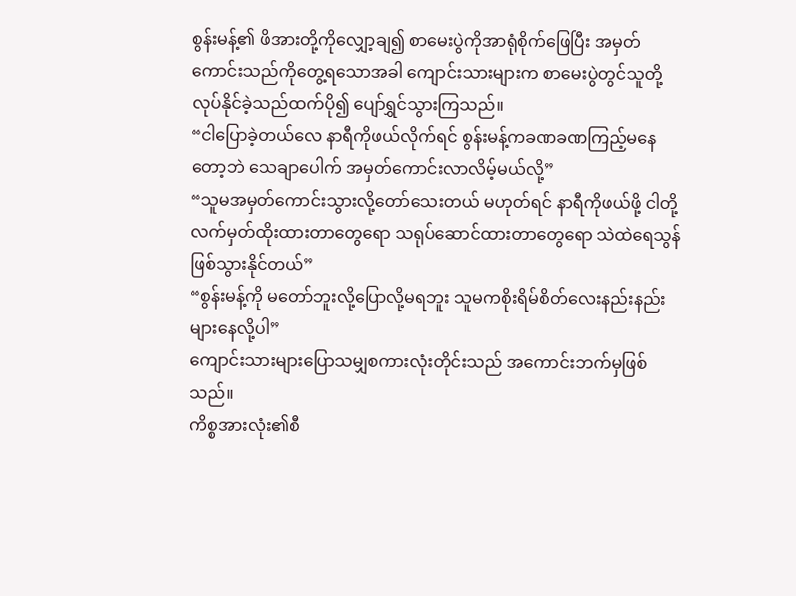စွန်းမန့်၏ ဖိအားတို့ကိုလျှော့ချ၍ စာမေးပွဲကိုအာရုံစိုက်ဖြေပြီး အမှတ်ကောင်းသည်ကိုတွေ့ရသောအခါ ကျောင်းသားများက စာမေးပွဲတွင်သူတို့လုပ်နိုင်ခဲ့သည်ထက်ပို၍ ပျော်ရွှင်သွားကြသည်။
“ငါပြောခဲ့တယ်လေ နာရီကိုဖယ်လိုက်ရင် စွန်းမန့်ကခဏခဏကြည့်မနေတော့ဘဲ သေချာပေါက် အမှတ်ကောင်းလာလိမ့်မယ်လို့”
“သူမအမှတ်ကောင်းသွားလို့တော်သေးတယ် မဟုတ်ရင် နာရီကိုဖယ်ဖို့ ငါတို့လက်မှတ်ထိုးထားတာတွေရော သရုပ်ဆောင်ထားတာတွေရော သဲထဲရေသွန်ဖြစ်သွားနိုင်တယ်”
“စွန်းမန့်ကို မတော်ဘူးလို့ပြောလို့မရဘူး သူမကစိုးရိမ်စိတ်လေးနည်းနည်းများနေလို့ပါ”
ကျောင်းသားများပြောသမျှစကားလုံးတိုင်းသည် အကောင်းဘက်မှဖြစ်သည်။
ကိစ္စအားလုံး၏စီ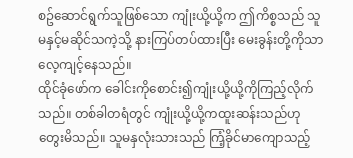စဥ်ဆောင်ရွက်သူဖြစ်သော ကျုံးယို့ယို့က ဤကိစ္စသည် သူမနှင့်မဆိုင်သကဲ့သို့ နားကြပ်တပ်ထားပြီး မေးခွန်းတို့ကိုသာလေ့ကျင့်နေသည်။
ထိုင်ခုံဖော်က ခေါင်းကိုစောင်း၍ကျုံးယို့ယို့ကိုကြည့်လိုက်သည်။ တစ်ခါတရံတွင် ကျုံးယို့ယို့ကထူးဆန်းသည်ဟု တွေးမိသည်။ သူမနှလုံးသားသည် ကြံ့ခိုင်မာကျောသည့်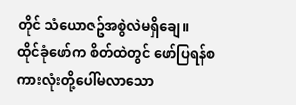တိုင် သံယောဇဥ်အစွဲလဲမရှိချေ။
ထိုင်ခုံဖော်က စိတ်ထဲတွင် ဖော်ပြရန်စကားလုံးတို့ပေါ်မလာသော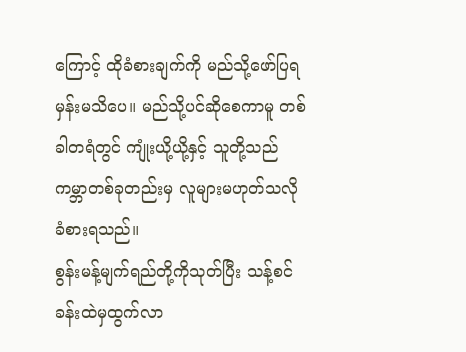ကြောင့် ထိုခံစားချက်ကို မည်သို့ဖော်ပြရမှန်းမသိပေ။ မည်သို့ပင်ဆိုစေကာမူ တစ်ခါတရံတွင် ကျုံးယို့ယို့နှင့် သူတို့သည် ကမ္ဘာတစ်ခုတည်းမှ လူများမဟုတ်သလို ခံစားရသည်။
စွန်းမန့်မျက်ရည်တို့ကိုသုတ်ပြီး သန့်စင်ခန်းထဲမှထွက်လာ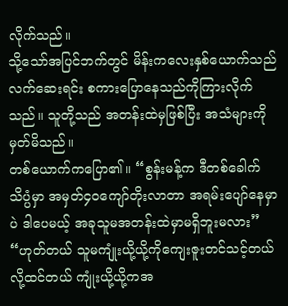လိုက်သည်။
သို့သော်အပြင်ဘက်တွင် မိန်းကလေးနှစ်ယောက်သည် လက်ဆေးရင်း စကားပြောနေသည်ကိုကြားလိုက်သည်။ သူတို့သည် အတန်းထဲမှဖြစ်ပြီး အသံများကိုမှတ်မိသည်။
တစ်ယောက်ကပြော၏။ “စွန်းမန့်က ဒီတစ်ခေါက် သိပ္ပံမှာ အမှတ်၄၀ကျော်တိုးလာတာ အရမ်းပျော်နေမှာပဲ ဒါပေမယ့် အခုသူမအတန်းထဲမှာမရှိဘူးမလား”
“ဟုတ်တယ် သူမကျုံးယို့ယို့ကိုကျေးဇူးတင်သင့်တယ်လို့ထင်တယ် ကျုံးယို့ယို့ကအ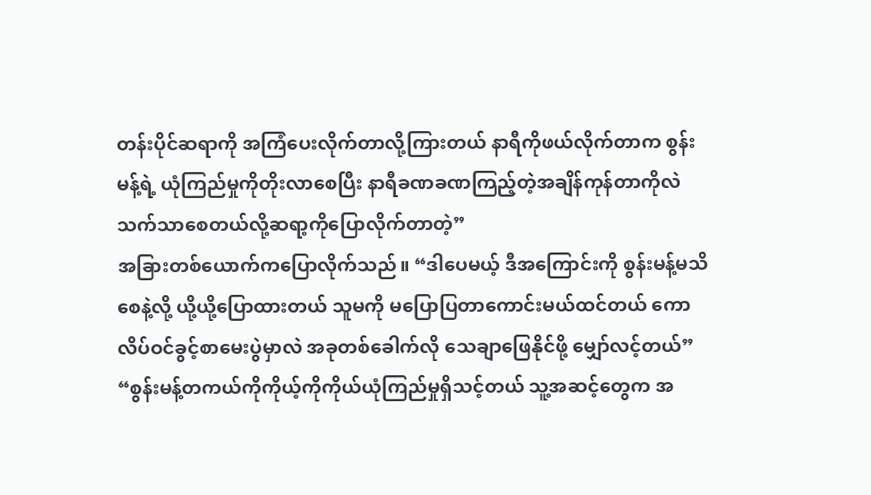တန်းပိုင်ဆရာကို အကြံပေးလိုက်တာလို့ကြားတယ် နာရီကိုဖယ်လိုက်တာက စွန်းမန့်ရဲ့ ယုံကြည်မှုကိုတိုးလာစေပြီး နာရီခဏခဏကြည့်တဲ့အချိန်ကုန်တာကိုလဲသက်သာစေတယ်လို့ဆရာ့ကိုပြောလိုက်တာတဲ့”
အခြားတစ်ယောက်ကပြောလိုက်သည်။ “ဒါပေမယ့် ဒီအကြောင်းကို စွန်းမန့်မသိစေနဲ့လို့ ယို့ယို့ပြောထားတယ် သူမကို မပြောပြတာကောင်းမယ်ထင်တယ် ကောလိပ်ဝင်ခွင့်စာမေးပွဲမှာလဲ အခုတစ်ခေါက်လို သေချာဖြေနိုင်ဖို့ မျှော်လင့်တယ်”
“စွန်းမန့်တကယ်ကိုကိုယ့်ကိုကိုယ်ယုံကြည်မှုရှိသင့်တယ် သူ့အဆင့်တွေက အ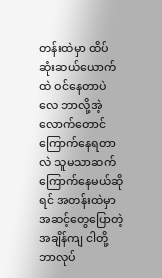တန်းထဲမှာ ထိပ်ဆုံးဆယ်ယောက်ထဲ ဝင်နေတာပဲလေ ဘာလို့အဲ့လောက်တောင်ကြောက်နေရတာလဲ သူမသာဆက်ကြောက်နေမယ်ဆိုရင် အတန်းထဲမှာ အဆင့်တွေပြောတဲ့အချိန်ကျ ငါတို့ဘာလုပ်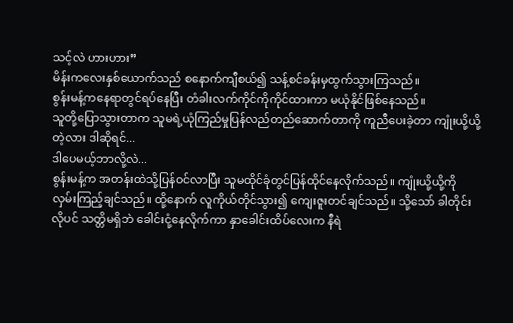သင့်လဲ ဟားဟား”
မိန်းကလေးနှစ်ယောက်သည် စနောက်ကျီစယ်၍ သန့်စင်ခန်းမှထွက်သွားကြသည်။
စွန်းမန့်ကနေရာတွင်ရပ်နေပြီး တံခါးလက်ကိုင်ကိုကိုင်ထားကာ မယုံနိုင်ဖြစ်နေသည်။
သူတို့ပြောသွားတာက သူမရဲ့ယုံကြည်မှုပြန်လည်တည်ဆောက်တာကို ကူညီပေးခဲ့တာ ကျုံးယို့ယို့တဲ့လား ဒါဆိုရင်...
ဒါပေမယ့်ဘာလို့လဲ...
စွန်းမန့်က အတန်းထဲသို့ပြန်ဝင်လာပြီး သူမထိုင်ခုံတွင်ပြန်ထိုင်နေလိုက်သည်။ ကျုံးယို့ယို့ကို လှမ်းကြည့်ချင်သည်။ ထို့နောက် လူကိုယ်တိုင်သွား၍ ကျေးဇူးတင်ချင်သည်။ သို့သော် ခါတိုင်းလိုပင် သတ္တိမရှိဘဲ ခေါင်းငုံ့နေလိုက်ကာ နှာခေါင်းထိပ်လေးက နီရဲ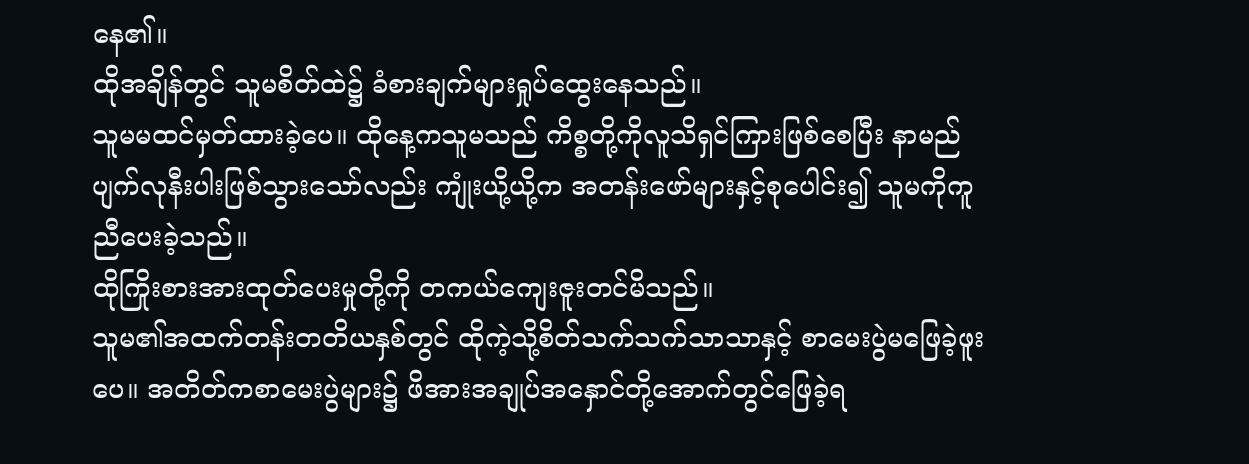နေ၏။
ထိုအချိန်တွင် သူမစိတ်ထဲ၌ ခံစားချက်များရှုပ်ထွေးနေသည်။
သူမမထင်မှတ်ထားခဲ့ပေ။ ထိုနေ့ကသူမသည် ကိစ္စတို့ကိုလူသိရှင်ကြားဖြစ်စေပြီး နာမည်ပျက်လုနီးပါးဖြစ်သွားသော်လည်း ကျုံးယို့ယို့က အတန်းဖော်များနှင့်စုပေါင်း၍ သူမကိုကူညီပေးခဲ့သည်။
ထိုကြိုးစားအားထုတ်ပေးမှုတို့ကို တကယ်ကျေးဇူးတင်မိသည်။
သူမ၏အထက်တန်းတတိယနှစ်တွင် ထိုကဲ့သို့စိတ်သက်သက်သာသာနှင့် စာမေးပွဲမဖြေခဲ့ဖူးပေ။ အတိတ်ကစာမေးပွဲများ၌ ဖိအားအချုပ်အနှောင်တို့အောက်တွင်ဖြေခဲ့ရ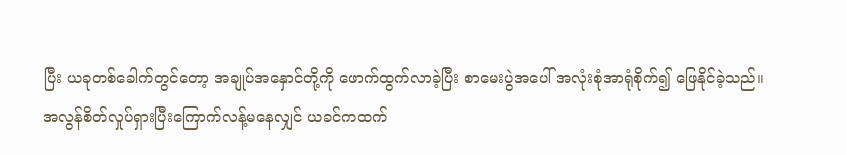ပြီး ယခုတစ်ခေါက်တွင်တော့ အချုပ်အနှောင်တို့ကို ဖောက်ထွက်လာခဲ့ပြီး စာမေးပွဲအပေါ် အလုံးစုံအာရုံစိုက်၍ ဖြေနိုင်ခဲ့သည်။
အလွန်စိတ်လှုပ်ရှားပြီးကြောက်လန့်မနေလျှင် ယခင်ကထက်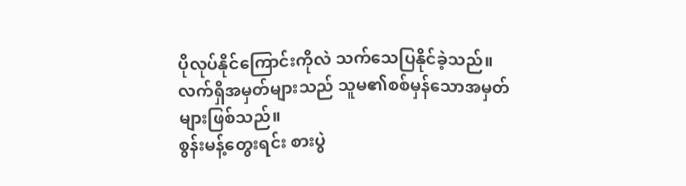ပိုလုပ်နိုင်ကြောင်းကိုလဲ သက်သေပြနိုင်ခဲ့သည်။
လက်ရှိအမှတ်များသည် သူမ၏စစ်မှန်သောအမှတ်များဖြစ်သည်။
စွန်းမန့်တွေးရင်း စားပွဲ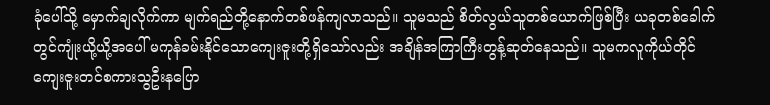ခုံပေါ်သို့ မှောက်ချလိုက်ကာ မျက်ရည်တို့နောက်တစ်ဖန်ကျလာသည်။ သူမသည် စိတ်လွယ်သူတစ်ယောက်ဖြစ်ပြီး ယခုတစ်ခေါက်တွင်ကျုံးယို့ယို့အပေါ် မကုန်ခမ်းနိုင်သောကျေးဇူးတို့ရှိသော်လည်း အချိန်အကြာကြီးတွန့်ဆုတ်နေသည်။ သူမကလူကိုယ်တိုင် ကျေးဇူးတင်စကားသွဦးနပြော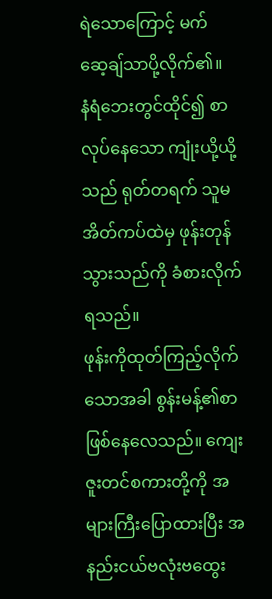ရဲသောကြောင့် မက်ဆေ့ချ်သာပို့လိုက်၏။
နံရံဘေးတွင်ထိုင်၍ စာလုပ်နေသော ကျုံးယို့ယို့သည် ရုတ်တရက် သူမအိတ်ကပ်ထဲမှ ဖုန်းတုန်သွားသည်ကို ခံစားလိုက်ရသည်။
ဖုန်းကိုထုတ်ကြည့်လိုက်သောအခါ စွန်းမန့်၏စာဖြစ်နေလေသည်။ ကျေးဇူးတင်စကားတို့ကို အများကြီးပြောထားပြီး အနည်းငယ်ဗလုံးဗထွေး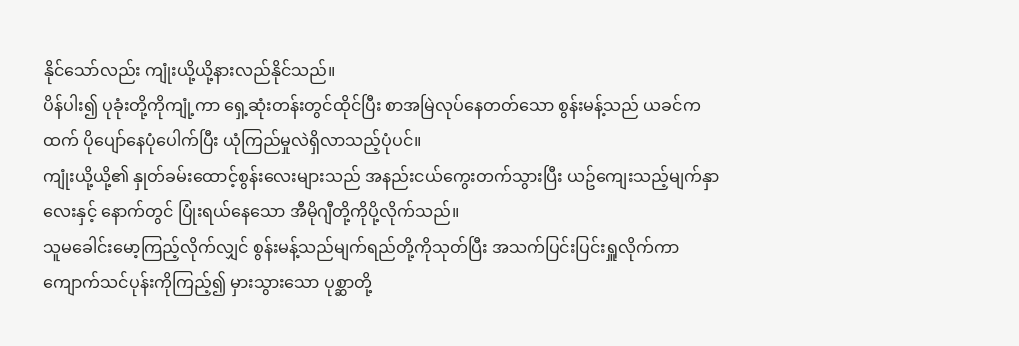နိုင်သော်လည်း ကျုံးယို့ယို့နားလည်နိုင်သည်။
ပိန်ပါး၍ ပုခုံးတို့ကိုကျုံ့ကာ ရှေ့ဆုံးတန်းတွင်ထိုင်ပြီး စာအမြဲလုပ်နေတတ်သော စွန်းမန့်သည် ယခင်ကထက် ပိုပျော်နေပုံပေါက်ပြီး ယုံကြည်မှုလဲရှိလာသည့်ပုံပင်။
ကျုံးယို့ယို့၏ နှုတ်ခမ်းထောင့်စွန်းလေးများသည် အနည်းငယ်ကွေးတက်သွားပြီး ယဥ်ကျေးသည့်မျက်နှာလေးနှင့် နောက်တွင် ပြုံးရယ်နေသော အီမိုဂျီတို့ကိုပို့လိုက်သည်။
သူမခေါင်းမော့ကြည့်လိုက်လျှင် စွန်းမန့်သည်မျက်ရည်တို့ကိုသုတ်ပြီး အသက်ပြင်းပြင်းရှူလိုက်ကာ ကျောက်သင်ပုန်းကိုကြည့်၍ မှားသွားသော ပုစ္ဆာတို့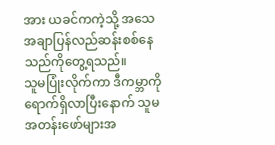အား ယခင်ကကဲ့သို့ အသေအချာပြန်လည်ဆန်းစစ်နေသည်ကိုတွေ့ရသည်။
သူမပြုံးလိုက်ကာ ဒီကမ္ဘာကိုရောက်ရှိလာပြီးနောက် သူမအတန်းဖော်များအ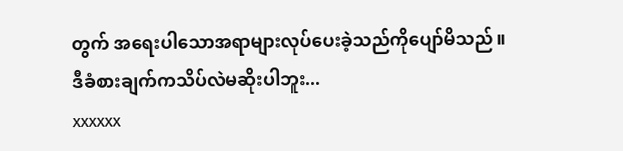တွက် အရေးပါသောအရာများလုပ်ပေးခဲ့သည်ကိုပျော်မိသည်။
ဒီခံစားချက်ကသိပ်လဲမဆိုးပါဘူး...
xxxxxx